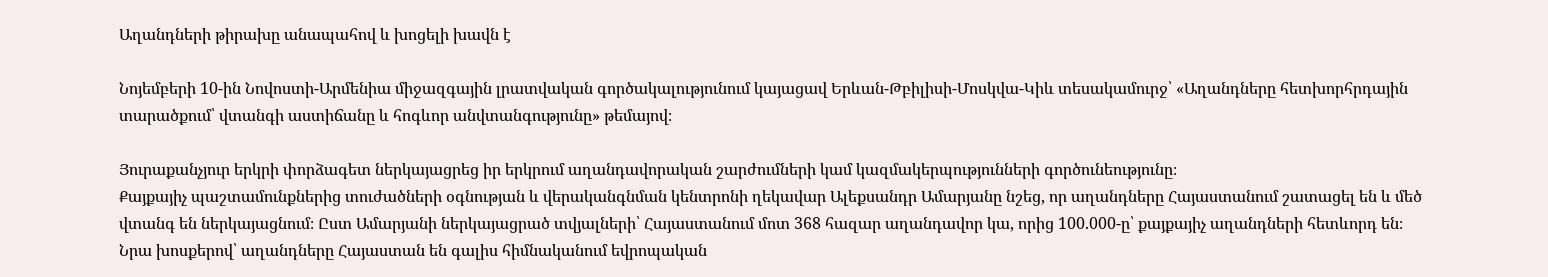Աղանդների թիրախը անապահով և խոցելի խավն է

Նոյեմբերի 10-ին Նովոստի-Արմենիա միջազգային լրատվական գործակալությունում կայացավ Երևան-Թբիլիսի-Մոսկվա-Կիև տեսակամուրջ՝ «Աղանդները հետխորհրդային տարածքում՝ վտանգի աստիճանը և հոգևոր անվտանգությունը» թեմայով։

Յուրաքանչյուր երկրի փորձագետ ներկայացրեց իր երկրում աղանդավորական շարժումների կամ կազմակերպությունների գործունեությունը։
Քայքայիչ պաշտամունքներից տուժածների օգնության և վերականգնման կենտրոնի ղեկավար Ալեքսանդր Ամարյանը նշեց, որ աղանդները Հայաստանում շատացել են և մեծ վտանգ են ներկայացնում։ Ըստ Ամարյանի ներկայացրած տվյալների՝ Հայաստանում մոտ 368 հազար աղանդավոր կա, որից 100.000-ը՝ քայքայիչ աղանդների հետևորդ են։
Նրա խոսքերով՝ աղանդները Հայաստան են գալիս հիմնականում եվրոպական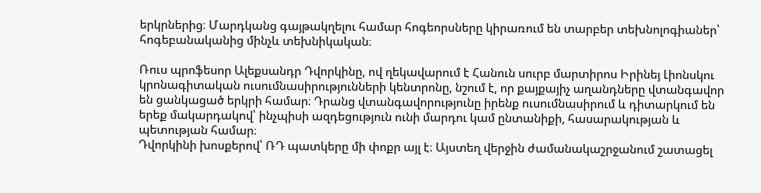երկրներից։ Մարդկանց գայթակղելու համար հոգեորսները կիրառում են տարբեր տեխնոլոգիաներ՝ հոգեբանականից մինչև տեխնիկական։

Ռուս պրոֆեսոր Ալեքսանդր Դվորկինը, ով ղեկավարում է Հանուն սուրբ մարտիրոս Իրինեյ Լիոնսկու կրոնագիտական ուսումնասիրությունների կենտրոնը, նշում է, որ քայքայիչ աղանդները վտանգավոր են ցանկացած երկրի համար։ Դրանց վտանգավորությունը իրենք ուսումնասիրում և դիտարկում են երեք մակարդակով՝ ինչպիսի ազդեցություն ունի մարդու կամ ընտանիքի, հասարակության և պետության համար։
Դվորկինի խոսքերով՝ ՌԴ պատկերը մի փոքր այլ է։ Այստեղ վերջին ժամանակաշրջանում շատացել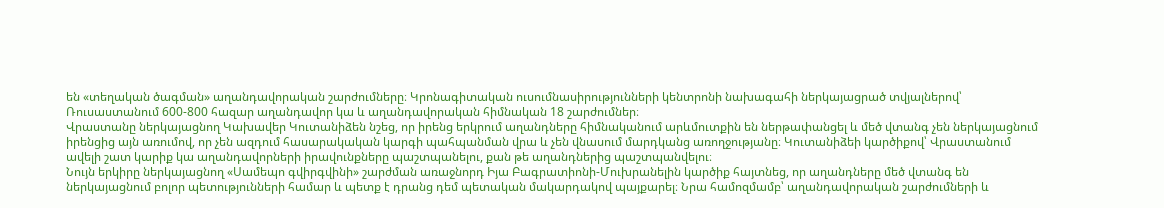են «տեղական ծագման» աղանդավորական շարժումները։ Կրոնագիտական ուսումնասիրությունների կենտրոնի նախագահի ներկայացրած տվյալներով՝ Ռուսաստանում 600-800 հազար աղանդավոր կա և աղանդավորական հիմնական 18 շարժումներ։
Վրաստանը ներկայացնող Կախավեր Կուտանիձեն նշեց, որ իրենց երկրում աղանդները հիմնականում արևմուտքին են ներթափանցել և մեծ վտանգ չեն ներկայացնում իրենցից այն առումով, որ չեն ազդում հասարակական կարգի պահպանման վրա և չեն վնասում մարդկանց առողջությանը։ Կուտանիձեի կարծիքով՝ Վրաստանում ավելի շատ կարիք կա աղանդավորների իրավունքները պաշտպանելու, քան թե աղանդներից պաշտպանվելու։
Նույն երկիրը ներկայացնող «Սամեպո գվիրգվինի» շարժման առաջնորդ Իյա Բագրատիոնի-Մուխրանելին կարծիք հայտնեց, որ աղանդները մեծ վտանգ են ներկայացնում բոլոր պետությունների համար և պետք է դրանց դեմ պետական մակարդակով պայքարել։ Նրա համոզմամբ՝ աղանդավորական շարժումների և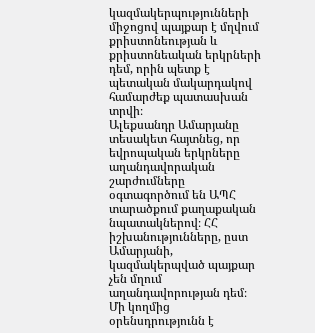կազմակերպությունների միջոցով պայքար է մղվում քրիստոնեության և քրիստոնեական երկրների դեմ, որին պետք է պետական մակարդակով համարժեք պատասխան տրվի։
Ալեքսանդր Ամարյանը տեսակետ հայտնեց, որ եվրոպական երկրները աղանդավորական շարժումները օգտագործում են ԱՊՀ տարածքում քաղաքական նպատակներով։ ՀՀ իշխանությունները, ըստ Ամարյանի, կազմակերպված պայքար չեն մղում աղանդավորության դեմ։ Մի կողմից օրենսդրությունն է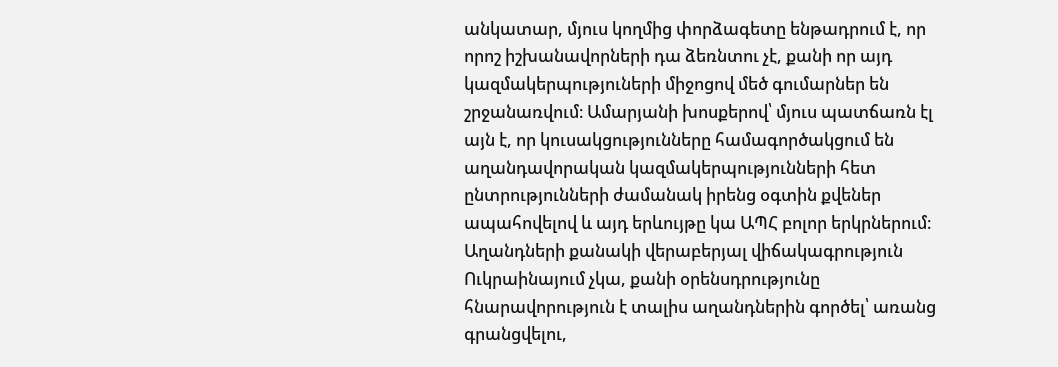անկատար, մյուս կողմից փորձագետը ենթադրում է, որ որոշ իշխանավորների դա ձեռնտու չէ, քանի որ այդ կազմակերպություների միջոցով մեծ գումարներ են շրջանառվում։ Ամարյանի խոսքերով՝ մյուս պատճառն էլ այն է, որ կուսակցությունները համագործակցում են աղանդավորական կազմակերպությունների հետ ընտրությունների ժամանակ իրենց օգտին քվեներ ապահովելով և այդ երևույթը կա ԱՊՀ բոլոր երկրներում։
Աղանդների քանակի վերաբերյալ վիճակագրություն Ուկրաինայում չկա, քանի օրենսդրությունը հնարավորություն է տալիս աղանդներին գործել՝ առանց գրանցվելու,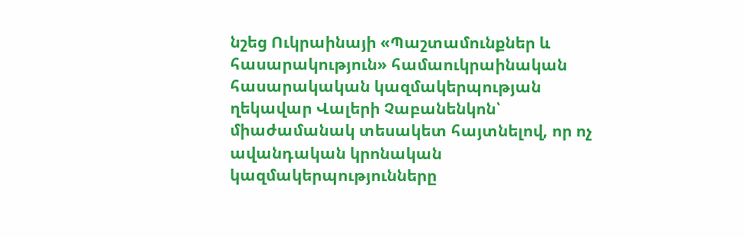նշեց Ուկրաինայի «Պաշտամունքներ և հասարակություն» համաուկրաինական հասարակական կազմակերպության ղեկավար Վալերի Չաբանենկոն՝ միաժամանակ տեսակետ հայտնելով, որ ոչ ավանդական կրոնական կազմակերպությունները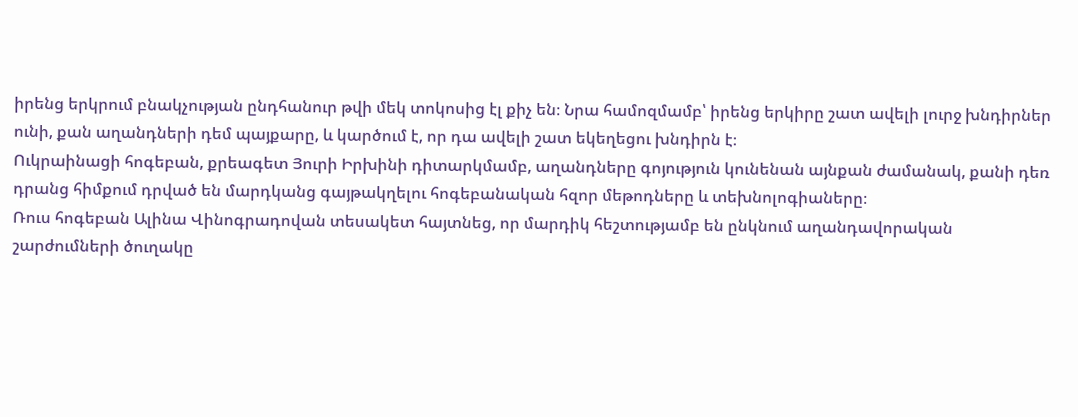իրենց երկրում բնակչության ընդհանուր թվի մեկ տոկոսից էլ քիչ են։ Նրա համոզմամբ՝ իրենց երկիրը շատ ավելի լուրջ խնդիրներ ունի, քան աղանդների դեմ պայքարը, և կարծում է, որ դա ավելի շատ եկեղեցու խնդիրն է։
Ուկրաինացի հոգեբան, քրեագետ Յուրի Իրխինի դիտարկմամբ, աղանդները գոյություն կունենան այնքան ժամանակ, քանի դեռ դրանց հիմքում դրված են մարդկանց գայթակղելու հոգեբանական հզոր մեթոդները և տեխնոլոգիաները։
Ռուս հոգեբան Ալինա Վինոգրադովան տեսակետ հայտնեց, որ մարդիկ հեշտությամբ են ընկնում աղանդավորական շարժումների ծուղակը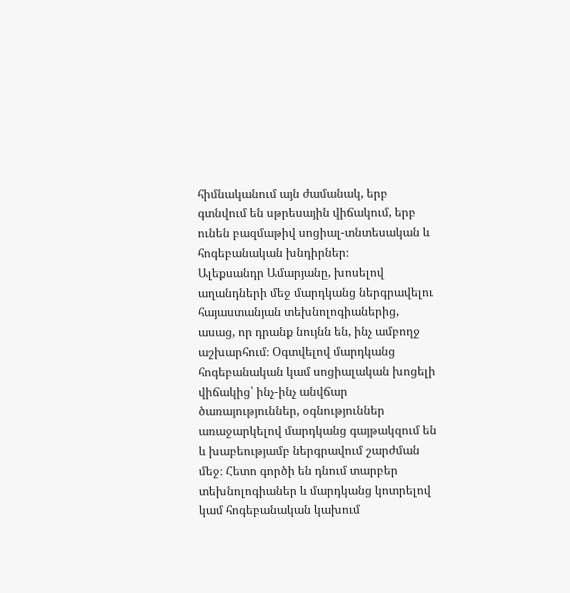հիմնականում այն ժամանակ, երբ գտնվում են սթրեսային վիճակում, երբ ունեն բազմաթիվ սոցիալ-տնտեսական և հոգեբանական խնդիրներ։
Ալեքսանդր Ամարյանը, խոսելով աղանդների մեջ մարդկանց ներգրավելու հայաստանյան տեխնոլոգիաներից, ասաց, որ դրանք նույնն են, ինչ ամբողջ աշխարհում։ Օգտվելով մարդկանց հոգեբանական կամ սոցիալական խոցելի վիճակից՝ ինչ-ինչ անվճար ծառայություններ, օգնություններ առաջարկելով մարդկանց գայթակզում են և խաբեությամբ ներգրավում շարժման մեջ։ Հետո գործի են դնում տարբեր տեխնոլոգիաներ և մարդկանց կոտրելով կամ հոգեբանական կախում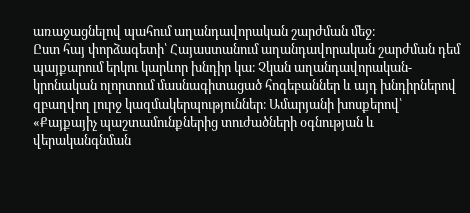առաջացնելով պահում աղանդավորական շարժման մեջ։
Ըստ հայ փորձագետի՝ Հայաստանում աղանդավորական շարժման դեմ պայքարում երկու կարևոր խնդիր կա։ Չկան աղանդավորական-կրոնական ոլորտում մասնագիտացած հոգեբաններ և այդ խնդիրներով զբաղվող լուրջ կազմակերպություններ։ Ամարյանի խոսքերով՝ «Քայքայիչ պաշտամունքներից տուժածների օգնության և վերականգնման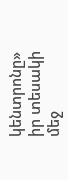կենտրոնը» իր տեսակի մեջ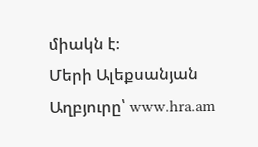միակն է։
Մերի Ալեքսանյան
Աղբյուրը՝ www.hra.am